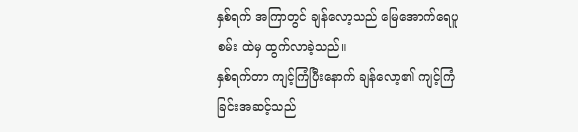နှစ်ရက် အကြာတွင် ချန်လော့သည် မြေအောက်ရေပူစမ်း ထဲမှ ထွက်လာခဲ့သည်။
နှစ်ရက်တာ ကျင့်ကြံပြီးနောက် ချန်လော့၏ ကျင့်ကြံခြင်းအဆင့်သည်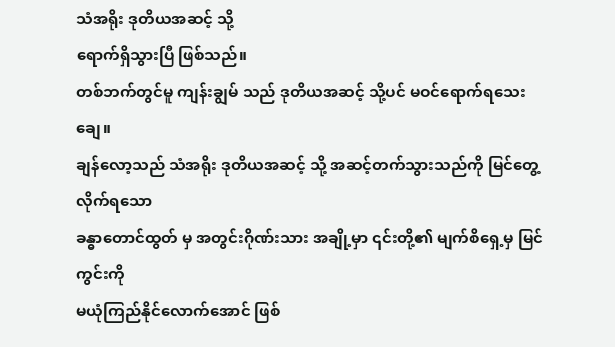သံအရိုး ဒုတိယအဆင့် သို့
ရောက်ရှိသွားပြီ ဖြစ်သည်။
တစ်ဘက်တွင်မူ ကျန်းချွမ် သည် ဒုတိယအဆင့် သို့ပင် မဝင်ရောက်ရသေးချေ။
ချန်လော့သည် သံအရိုး ဒုတိယအဆင့် သို့ အဆင့်တက်သွားသည်ကို မြင်တွေ့လိုက်ရသော
ခန္ဓာတောင်ထွတ် မှ အတွင်းဂိုဏ်းသား အချို့မှာ ၎င်းတို့၏ မျက်စိရှေ့မှ မြင်ကွင်းကို
မယုံကြည်နိုင်လောက်အောင် ဖြစ်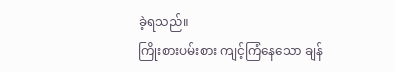ခဲ့ရသည်။
ကြိုးစားပမ်းစား ကျင့်ကြံနေသော ချန်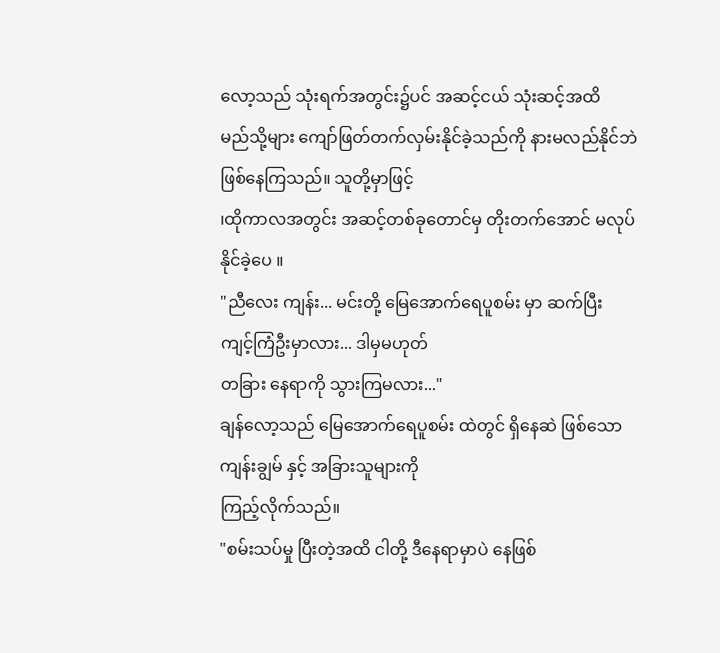လော့သည် သုံးရက်အတွင်း၌ပင် အဆင့်ငယ် သုံးဆင့်အထိ
မည်သို့များ ကျော်ဖြတ်တက်လှမ်းနိုင်ခဲ့သည်ကို နားမလည်နိုင်ဘဲ ဖြစ်နေကြသည်။ သူတို့မှာဖြင့်
၊ထိုကာလအတွင်း အဆင့်တစ်ခုတောင်မှ တိုးတက်အောင် မလုပ်နိုင်ခဲ့ပေ ။
"ညီလေး ကျန်း... မင်းတို့ မြေအောက်ရေပူစမ်း မှာ ဆက်ပြီး ကျင့်ကြံဦးမှာလား... ဒါမှမဟုတ်
တခြား နေရာကို သွားကြမလား..."
ချန်လော့သည် မြေအောက်ရေပူစမ်း ထဲတွင် ရှိနေဆဲ ဖြစ်သော ကျန်းချွမ် နှင့် အခြားသူများကို
ကြည့်လိုက်သည်။
"စမ်းသပ်မှု ပြီးတဲ့အထိ ငါတို့ ဒီနေရာမှာပဲ နေဖြစ်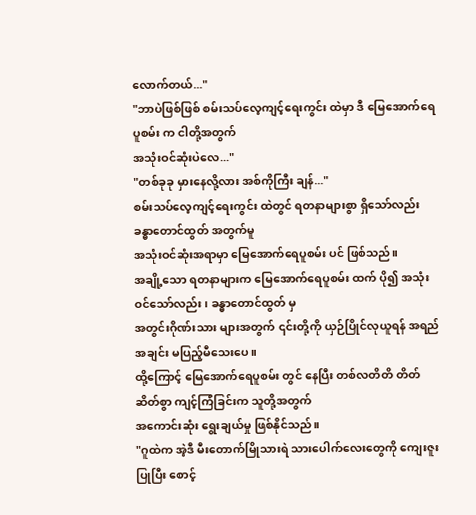လောက်တယ်..."
"ဘာပဲဖြစ်ဖြစ် စမ်းသပ်လေ့ကျင့်ရေးကွင်း ထဲမှာ ဒီ မြေအောက်ရေပူစမ်း က ငါတို့အတွက်
အသုံးဝင်ဆုံးပဲလေ..."
"တစ်ခုခု မှားနေလို့လား အစ်ကိုကြီး ချန်..."
စမ်းသပ်လေ့ကျင့်ရေးကွင်း ထဲတွင် ရတနာများစွာ ရှိသော်လည်း ခန္ဓာတောင်ထွတ် အတွက်မူ
အသုံးဝင်ဆုံးအရာမှာ မြေအောက်ရေပူစမ်း ပင် ဖြစ်သည်။
အချို့သော ရတနာများက မြေအောက်ရေပူစမ်း ထက် ပို၍ အသုံးဝင်သော်လည်း၊ ခန္ဓာတောင်ထွတ် မှ
အတွင်းဂိုဏ်းသား များအတွက် ၎င်းတို့ကို ယှဉ်ပြိုင်လုယူရန် အရည်အချင်း မပြည့်မီသေးပေ။
ထို့ကြောင့် မြေအောက်ရေပူစမ်း တွင် နေပြီး တစ်လတိတိ တိတ်ဆိတ်စွာ ကျင့်ကြံခြင်းက သူတို့အတွက်
အကောင်းဆုံး ရွေးချယ်မှု ဖြစ်နိုင်သည်။
"ဂူထဲက အဲ့ဒီ မီးတောက်မြိုသားရဲ သားပေါက်လေးတွေကို ကျေးဇူးပြုပြီး စောင့်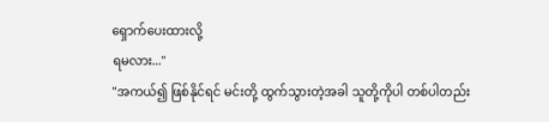ရှောက်ပေးထားလို့
ရမလား..."
"အကယ်၍ ဖြစ်နိုင်ရင် မင်းတို့ ထွက်သွားတဲ့အခါ သူတို့ကိုပါ တစ်ပါတည်း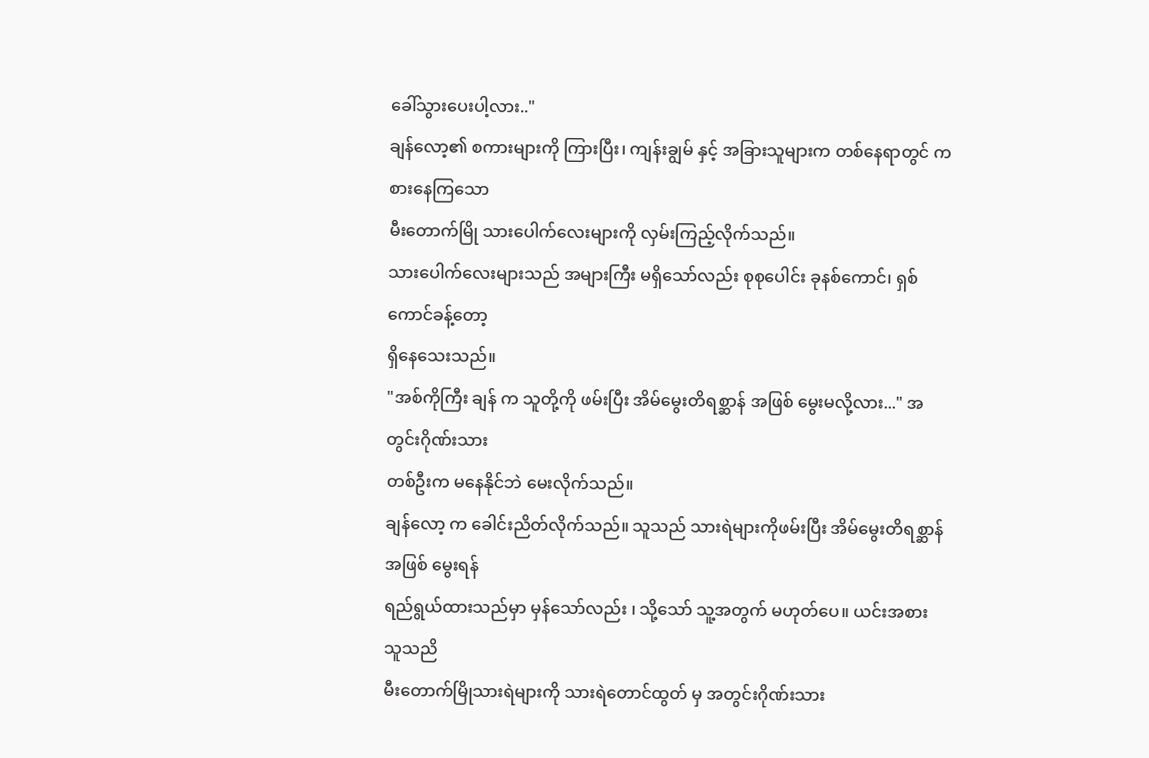ခေါ်သွားပေးပါ့လား.."
ချန်လော့၏ စကားများကို ကြားပြီး၊ ကျန်းချွမ် နှင့် အခြားသူများက တစ်နေရာတွင် ကစားနေကြသော
မီးတောက်မြို သားပေါက်လေးများကို လှမ်းကြည့်လိုက်သည်။
သားပေါက်လေးများသည် အများကြီး မရှိသော်လည်း စုစုပေါင်း ခုနစ်ကောင်၊ ရှစ်ကောင်ခန့်တော့
ရှိနေသေးသည်။
"အစ်ကိုကြီး ချန် က သူတို့ကို ဖမ်းပြီး အိမ်မွေးတိရစ္ဆာန် အဖြစ် မွေးမလို့လား..." အတွင်းဂိုဏ်းသား
တစ်ဦးက မနေနိုင်ဘဲ မေးလိုက်သည်။
ချန်လော့ က ခေါင်းညိတ်လိုက်သည်။ သူသည် သားရဲများကိုဖမ်းပြီး အိမ်မွေးတိရစ္ဆာန် အဖြစ် မွေးရန်
ရည်ရွယ်ထားသည်မှာ မှန်သော်လည်း ၊ သို့သော် သူ့အတွက် မဟုတ်ပေ။ ယင်းအစား သူသညိ
မီးတောက်မြိုသားရဲများကို သားရဲတောင်ထွတ် မှ အတွင်းဂိုဏ်းသား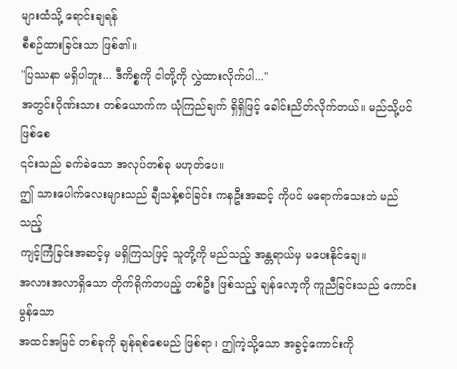များထံသို့ ရောင်းချရန်
စီစဉ်ထားခြင်းသာ ဖြစ်၏။
"ပြဿနာ မရှိပါဘူး... ဒီကိစ္စကို ငါတို့ကို လွှဲထားလိုက်ပါ..."
အတွင်းဂိုဏ်းသား တစ်ယောက်က ယုံကြည်ချက် ရှိရှိဖြင့် ခေါင်းညိတ်လိုက်တယ်။ မည်သို့ပင်ဖြစ်စေ
၎င်းသည် ခက်ခဲသော အလုပ်တစ်ခု မဟုတ်ပေ။
ဤ သားပေါက်လေးများသည် ချီသန့်စင်ခြင်း ကနဦးအဆင့် ကိုပင် မရောက်သေးဘဲ မည်သည့်
ကျင့်ကြံခြင်းအဆင့်မှ မရှိကြသဖြင့် သူတို့ကို မည်သည့် အန္တရာယ်မှ မပေးနိုင်ချေ။
အလားအလာရှိသော တိုက်ရိုက်တပည့် တစ်ဦး ဖြစ်သည့် ချန်လော့ကို ကူညီခြင်းသည် ကောင်းမွန်သော
အထင်အမြင် တစ်ခုကို ချန်ရစ်စေမည် ဖြစ်ရာ ၊ ဤကဲ့သို့သော အခွင့်ကောင်းကို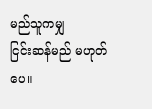မည်သူကမျှ
ငြင်းဆန်မည် မဟုတ်ပေ။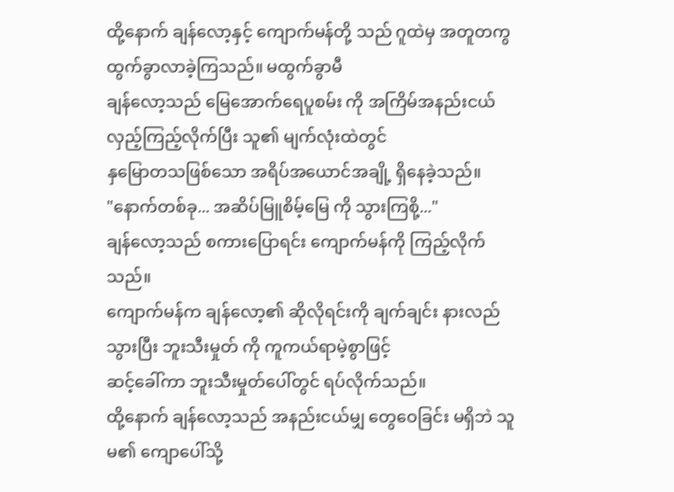ထို့နောက် ချန်လော့နှင့် ကျောက်မန်တို့ သည် ဂူထဲမှ အတူတကွ ထွက်ခွာလာခဲ့ကြသည်။ မထွက်ခွာမီ
ချန်လော့သည် မြေအောက်ရေပူစမ်း ကို အကြိမ်အနည်းငယ် လှည့်ကြည့်လိုက်ပြီး သူ၏ မျက်လုံးထဲတွင်
နှမြောတသဖြစ်သော အရိပ်အယောင်အချို့ ရှိနေခဲ့သည်။
"နောက်တစ်ခု... အဆိပ်မြူစိမ့်မြေ ကို သွားကြစို့..."
ချန်လော့သည် စကားပြောရင်း ကျောက်မန်ကို ကြည့်လိုက်သည်။
ကျောက်မန်က ချန်လော့၏ ဆိုလိုရင်းကို ချက်ချင်း နားလည်သွားပြီး ဘူးသီးမှုတ် ကို ကူကယ်ရာမဲ့စွာဖြင့်
ဆင့်ခေါ်ကာ ဘူးသီးမှုတ်ပေါ်တွင် ရပ်လိုက်သည်။
ထို့နောက် ချန်လော့သည် အနည်းငယ်မျှ တွေဝေခြင်း မရှိဘဲ သူမ၏ ကျောပေါ်သို့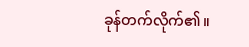ခုန်တက်လိုက်၏။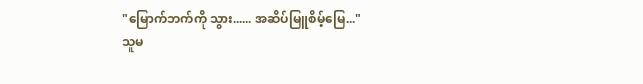"မြောက်ဘက်ကို သွား...... အဆိပ်မြူစိမ့်မြေ..."
သူမ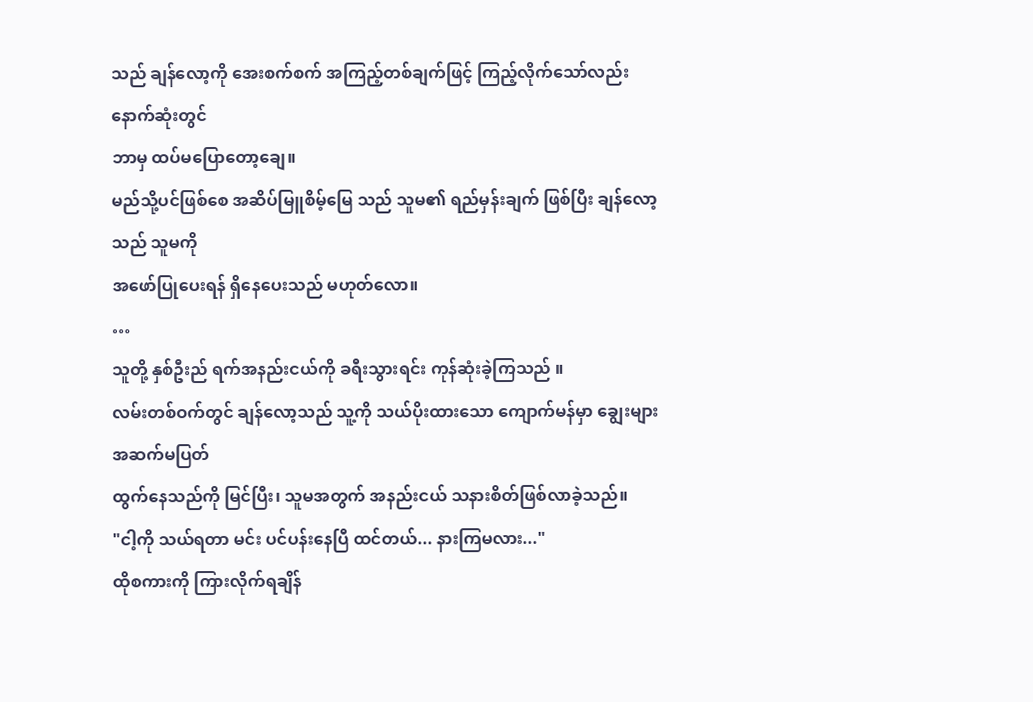သည် ချန်လော့ကို အေးစက်စက် အကြည့်တစ်ချက်ဖြင့် ကြည့်လိုက်သော်လည်း နောက်ဆုံးတွင်
ဘာမှ ထပ်မပြောတော့ချေ။
မည်သို့ပင်ဖြစ်စေ အဆိပ်မြူစိမ့်မြေ သည် သူမ၏ ရည်မှန်းချက် ဖြစ်ပြီး ချန်လော့သည် သူမကို
အဖော်ပြုပေးရန် ရှိနေပေးသည် မဟုတ်လော။
…
သူတို့ နှစ်ဦးည် ရက်အနည်းငယ်ကို ခရီးသွားရင်း ကုန်ဆုံးခဲ့ကြသည် ။
လမ်းတစ်ဝက်တွင် ချန်လော့သည် သူ့ကို သယ်ပိုးထားသော ကျောက်မန်မှာ ချွေးများ အဆက်မပြတ်
ထွက်နေသည်ကို မြင်ပြီး၊ သူမအတွက် အနည်းငယ် သနားစိတ်ဖြစ်လာခဲ့သည်။
"ငါ့ကို သယ်ရတာ မင်း ပင်ပန်းနေပြီ ထင်တယ်... နားကြမလား..."
ထိုစကားကို ကြားလိုက်ရချိန်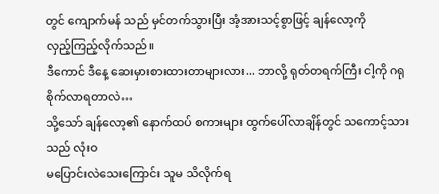တွင် ကျောက်မန် သည် မှင်တက်သွားပြီး အံ့အားသင့်စွာဖြင့် ချန်လော့ကို
လှည့်ကြည့်လိုက်သည်။
ဒီကောင် ဒီနေ့ ဆေးမှားစားထားတာများလား... ဘာလို့ ရုတ်တရက်ကြီး ငါ့ကို ဂရုစိုက်လာရတာလဲ…
သို့သော် ချန်လော့၏ နောက်ထပ် စကားများ ထွက်ပေါ်လာချိန်တွင် သကောင့်သားသည် လုံးဝ
မပြောင်းလဲသေးကြောင်း သူမ သိလိုက်ရ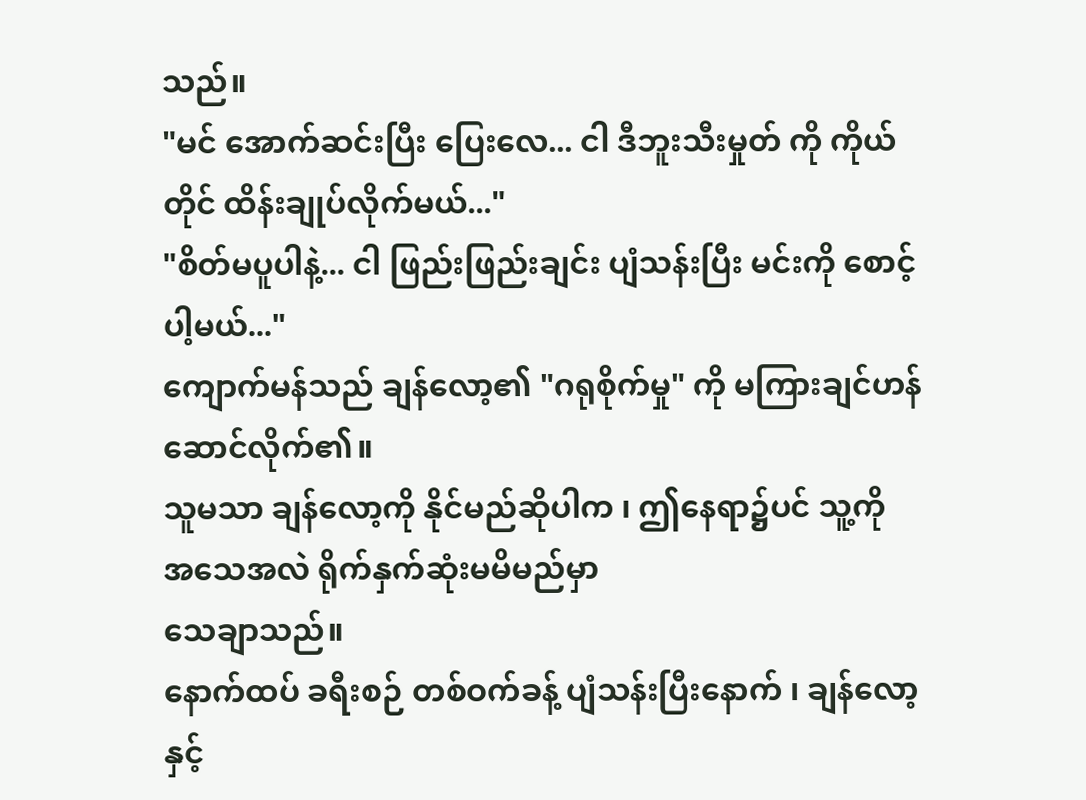သည်။
"မင် အောက်ဆင်းပြီး ပြေးလေ... ငါ ဒီဘူးသီးမှုတ် ကို ကိုယ်တိုင် ထိန်းချုပ်လိုက်မယ်..."
"စိတ်မပူပါနဲ့... ငါ ဖြည်းဖြည်းချင်း ပျံသန်းပြီး မင်းကို စောင့်ပါ့မယ်..."
ကျောက်မန်သည် ချန်လော့၏ "ဂရုစိုက်မှု" ကို မကြားချင်ဟန်ဆောင်လိုက်၏။
သူမသာ ချန်လော့ကို နိုင်မည်ဆိုပါက ၊ ဤနေရာ၌ပင် သူ့ကို အသေအလဲ ရိုက်နှက်ဆုံးမမိမည်မှာ
သေချာသည်။
နောက်ထပ် ခရီးစဉ် တစ်ဝက်ခန့် ပျံသန်းပြီးနောက် ၊ ချန်လော့နှင့်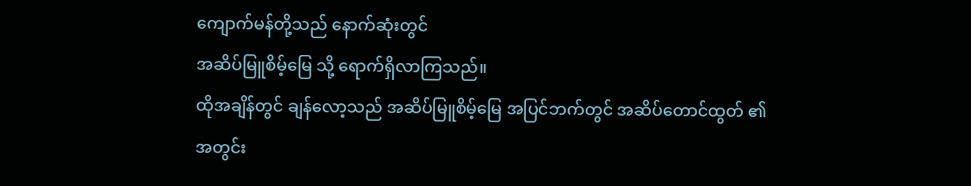ကျောက်မန်တို့သည် နောက်ဆုံးတွင်
အဆိပ်မြူစိမ့်မြေ သို့ ရောက်ရှိလာကြသည်။
ထိုအချိန်တွင် ချန်လော့သည် အဆိပ်မြူစိမ့်မြေ အပြင်ဘက်တွင် အဆိပ်တောင်ထွတ် ၏
အတွင်း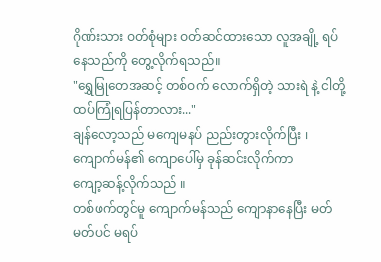ဂိုဏ်းသား ဝတ်စုံများ ဝတ်ဆင်ထားသော လူအချို့ ရပ်နေသည်ကို တွေ့လိုက်ရသည်။
"ရွှေမြုတေအဆင့် တစ်ဝက် လောက်ရှိတဲ့ သားရဲ နဲ့ ငါတို့ ထပ်ကြုံရပြန်တာလား..."
ချန်လော့သည် မကျေမနပ် ညည်းတွားလိုက်ပြီး ၊ ကျောက်မန်၏ ကျောပေါ်မှ ခုန်ဆင်းလိုက်ကာ
ကျော့ဆန့်လိုက်သည် ။
တစ်ဖက်တွင်မူ ကျောက်မန်သည် ကျောနာနေပြီး မတ်မတ်ပင် မရပ်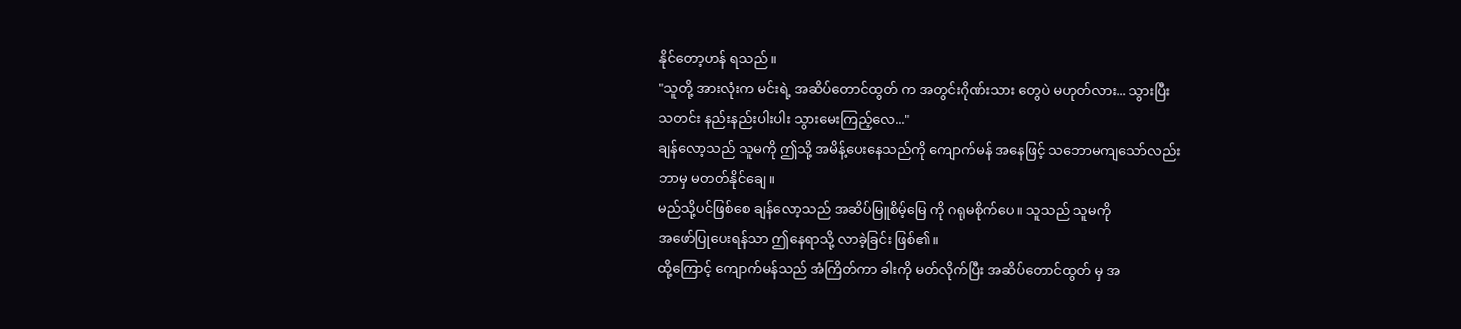နိုင်တော့ဟန် ရသည်။
"သူတို့ အားလုံးက မင်းရဲ့ အဆိပ်တောင်ထွတ် က အတွင်းဂိုဏ်းသား တွေပဲ မဟုတ်လား... သွားပြီး
သတင်း နည်းနည်းပါးပါး သွားမေးကြည့်လေ..."
ချန်လော့သည် သူမကို ဤသို့ အမိန့်ပေးနေသည်ကို ကျောက်မန် အနေဖြင့် သဘောမကျသော်လည်း
ဘာမှ မတတ်နိုင်ချေ။
မည်သို့ပင်ဖြစ်စေ ချန်လော့သည် အဆိပ်မြူစိမ့်မြေ ကို ဂရုမစိုက်ပေ။ သူသည် သူမကို
အဖော်ပြုပေးရန်သာ ဤနေရာသို့ လာခဲ့ခြင်း ဖြစ်၏။
ထို့ကြောင့် ကျောက်မန်သည် အံကြိတ်ကာ ခါးကို မတ်လိုက်ပြီး အဆိပ်တောင်ထွတ် မှ အ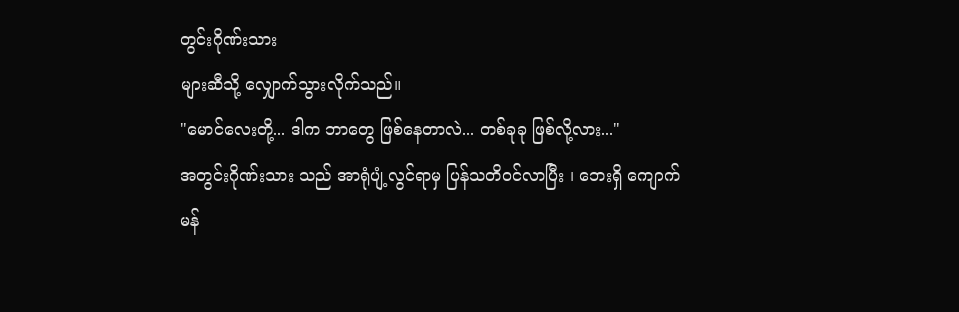တွင်းဂိုဏ်းသား
များဆီသို့ လျှောက်သွားလိုက်သည်။
"မောင်လေးတို့... ဒါက ဘာတွေ ဖြစ်နေတာလဲ... တစ်ခုခု ဖြစ်လို့လား..."
အတွင်းဂိုဏ်းသား သည် အာရုံပျံ့လွင်ရာမှ ပြန်သတိဝင်လာပြီး ၊ ဘေးရှိ ကျောက်မန်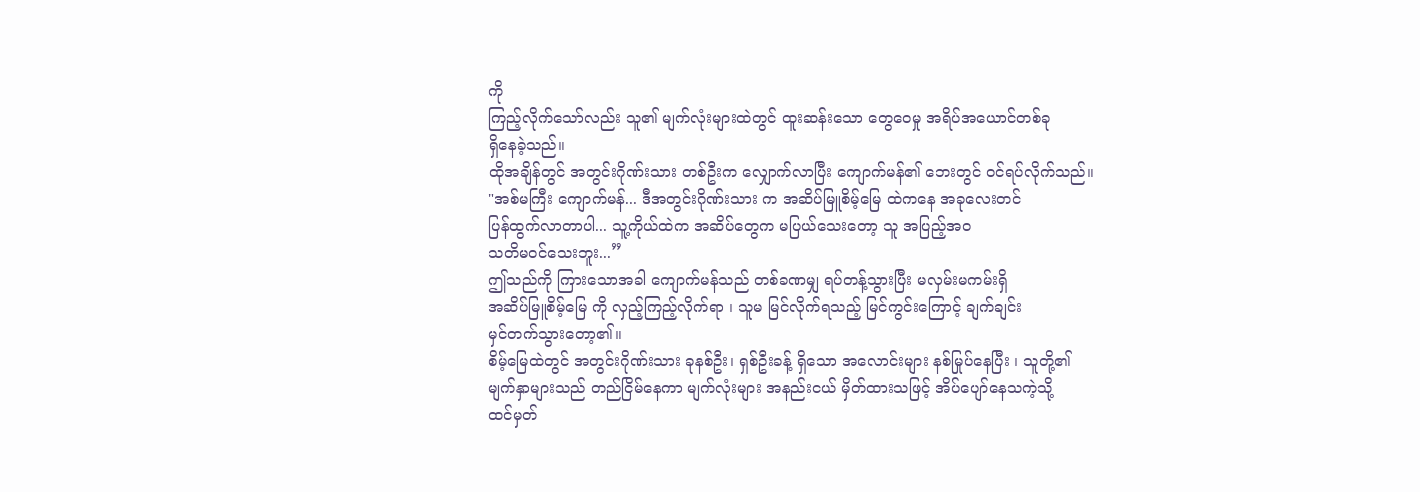ကို
ကြည့်လိုက်သော်လည်း သူ၏ မျက်လုံးများထဲတွင် ထူးဆန်းသော တွေဝေမှု အရိပ်အယောင်တစ်ခု
ရှိနေခဲ့သည်။
ထိုအချိန်တွင် အတွင်းဂိုဏ်းသား တစ်ဦးက လျှောက်လာပြီး ကျောက်မန်၏ ဘေးတွင် ဝင်ရပ်လိုက်သည်။
"အစ်မကြီး ကျောက်မန်... ဒီအတွင်းဂိုဏ်းသား က အဆိပ်မြူစိမ့်မြေ ထဲကနေ အခုလေးတင်
ပြန်ထွက်လာတာပါ... သူ့ကိုယ်ထဲက အဆိပ်တွေက မပြယ်သေးတော့ သူ အပြည့်အဝ
သတိမဝင်သေးဘူး...”
ဤသည်ကို ကြားသောအခါ ကျောက်မန်သည် တစ်ခဏမျှ ရပ်တန့်သွားပြီး မလှမ်းမကမ်းရှိ
အဆိပ်မြူစိမ့်မြေ ကို လှည့်ကြည့်လိုက်ရာ ၊ သူမ မြင်လိုက်ရသည့် မြင်ကွင်းကြောင့် ချက်ချင်း
မှင်တက်သွားတော့၏။
စိမ့်မြေထဲတွင် အတွင်းဂိုဏ်းသား ခုနစ်ဦး၊ ရှစ်ဦးခန့် ရှိသော အလောင်းများ နစ်မြုပ်နေပြီး ၊ သူတို့၏
မျက်နှာများသည် တည်ငြိမ်နေကာ မျက်လုံးများ အနည်းငယ် မှိတ်ထားသဖြင့် အိပ်ပျော်နေသကဲ့သို့
ထင်မှတ်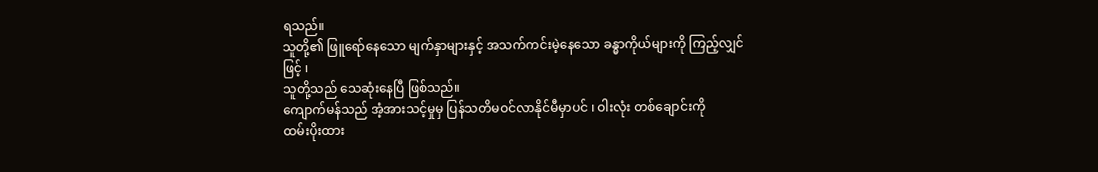ရသည်။
သူတို့၏ ဖြူရော်နေသော မျက်နှာများနှင့် အသက်ကင်းမဲ့နေသော ခန္ဓာကိုယ်များကို ကြည့်လျှင်ဖြင့် ၊
သူတို့သည် သေဆုံးနေပြီ ဖြစ်သည်။
ကျောက်မန်သည် အံ့အားသင့်မှုမှ ပြန်သတိမဝင်လာနိုင်မီမှာပင် ၊ ဝါးလုံး တစ်ချောင်းကို
ထမ်းပိုးထား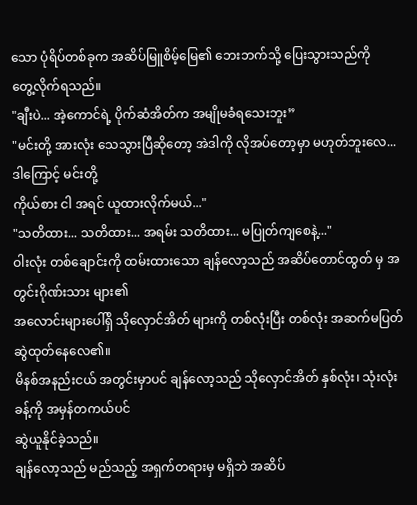သော ပုံရိပ်တစ်ခုက အဆိပ်မြူစိမ့်မြေ၏ ဘေးဘက်သို့ ပြေးသွားသည်ကို
တွေ့လိုက်ရသည်။
"ချီးပဲ... အဲ့ကောင်ရဲ့ ပိုက်ဆံအိတ်က အမျိုမခံရသေးဘူး”
"မင်းတို့ အားလုံး သေသွားပြီဆိုတော့ အဲဒါကို လိုအပ်တော့မှာ မဟုတ်ဘူးလေ... ဒါကြောင့် မင်းတို့
ကိုယ်စား ငါ အရင် ယူထားလိုက်မယ်..."
"သတိထား... သတိထား... အရမ်း သတိထား... မပြုတ်ကျစေနဲ့..."
ဝါးလုံး တစ်ချောင်းကို ထမ်းထားသော ချန်လော့သည် အဆိပ်တောင်ထွတ် မှ အတွင်းဂိုဏ်းသား များ၏
အလောင်းများပေါ်ရှိ သိုလှောင်အိတ် များကို တစ်လုံးပြီး တစ်လုံး အဆက်မပြတ် ဆွဲထုတ်နေလေ၏။
မိနစ်အနည်းငယ် အတွင်းမှာပင် ချန်လော့သည် သိုလှောင်အိတ် နှစ်လုံး၊ သုံးလုံးခန့်ကို အမှန်တကယ်ပင်
ဆွဲယူနိုင်ခဲ့သည်။
ချန်လော့သည် မည်သည့် အရှက်တရားမှ မရှိဘဲ အဆိပ်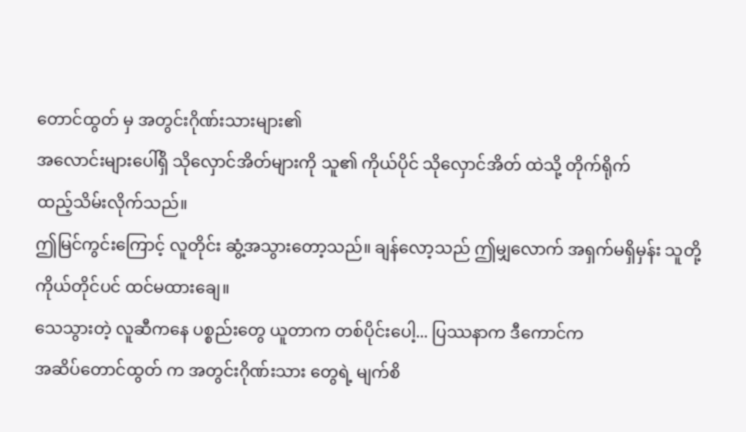တောင်ထွတ် မှ အတွင်းဂိုဏ်းသားများ၏
အလောင်းများပေါ်ရှိ သိုလှောင်အိတ်များကို သူ၏ ကိုယ်ပိုင် သိုလှောင်အိတ် ထဲသို့ တိုက်ရိုက်
ထည့်သိမ်းလိုက်သည်။
ဤမြင်ကွင်းကြောင့် လူတိုင်း ဆွံ့အသွားတော့သည်။ ချန်လော့သည် ဤမျှလောက် အရှက်မရှိမှန်း သူတို့
ကိုယ်တိုင်ပင် ထင်မထားချေ။
သေသွားတဲ့ လူဆီကနေ ပစ္စည်းတွေ ယူတာက တစ်ပိုင်းပေါ့... ပြဿနာက ဒီကောင်က
အဆိပ်တောင်ထွတ် က အတွင်းဂိုဏ်းသား တွေရဲ့ မျက်စိ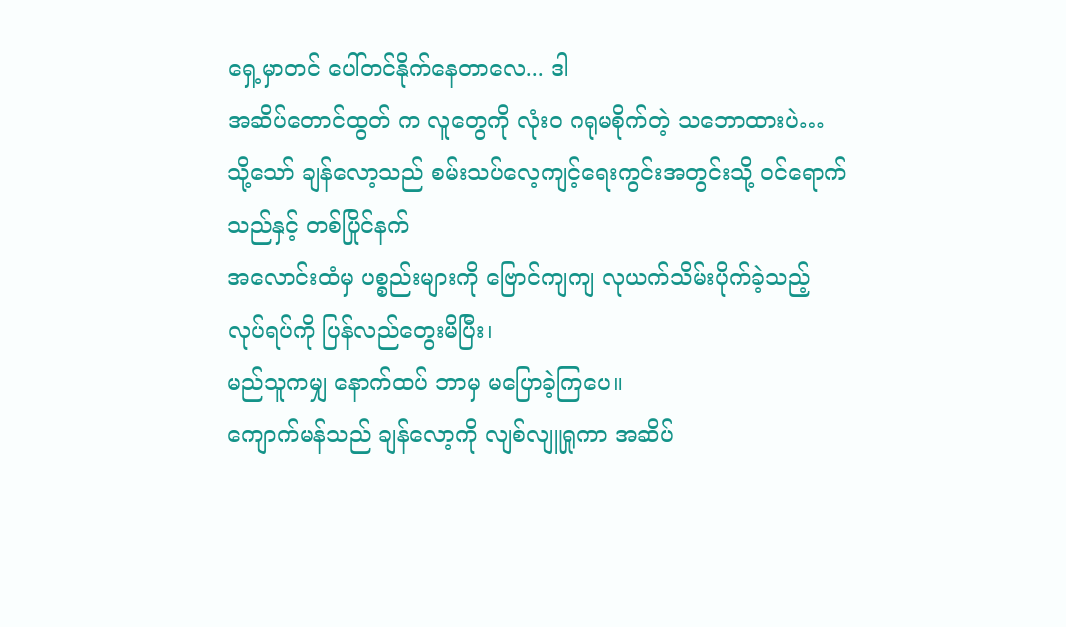ရှေ့မှာတင် ပေါ်တင်နိုက်နေတာလေ... ဒါ
အဆိပ်တောင်ထွတ် က လူတွေကို လုံးဝ ဂရုမစိုက်တဲ့ သဘောထားပဲ…
သို့သော် ချန်လော့သည် စမ်းသပ်လေ့ကျင့်ရေးကွင်းအတွင်းသို့ ဝင်ရောက်သည်နှင့် တစ်ပြိုင်နက်
အလောင်းထံမှ ပစ္စည်းများကို ဗြောင်ကျကျ လုယက်သိမ်းပိုက်ခဲ့သည့် လုပ်ရပ်ကို ပြန်လည်တွေးမိပြီး၊
မည်သူကမျှ နောက်ထပ် ဘာမှ မပြောခဲ့ကြပေ။
ကျောက်မန်သည် ချန်လော့ကို လျစ်လျူရှုကာ အဆိပ်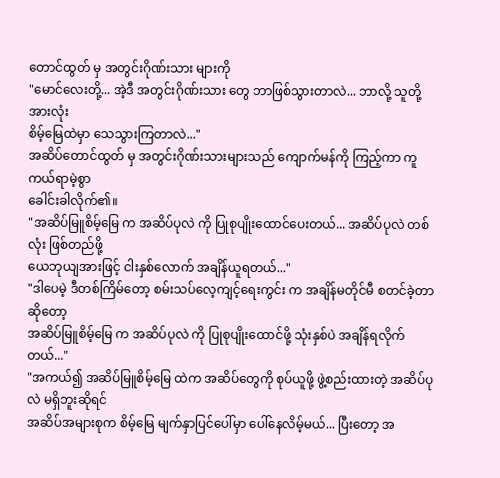တောင်ထွတ် မှ အတွင်းဂိုဏ်းသား များကို
"မောင်လေးတို့... အဲ့ဒီ အတွင်းဂိုဏ်းသား တွေ ဘာဖြစ်သွားတာလဲ... ဘာလို့ သူတို့ အားလုံး
စိမ့်မြေထဲမှာ သေသွားကြတာလဲ..."
အဆိပ်တောင်ထွတ် မှ အတွင်းဂိုဏ်းသားများသည် ကျောက်မန်ကို ကြည့်ကာ ကူကယ်ရာမဲ့စွာ
ခေါင်းခါလိုက်၏။
"အဆိပ်မြူစိမ့်မြေ က အဆိပ်ပုလဲ ကို ပြုစုပျိုးထောင်ပေးတယ်... အဆိပ်ပုလဲ တစ်လုံး ဖြစ်တည်ဖို့
ယေဘုယျအားဖြင့် ငါးနှစ်လောက် အချိန်ယူရတယ်..."
"ဒါပေမဲ့ ဒီတစ်ကြိမ်တော့ စမ်းသပ်လေ့ကျင့်ရေးကွင်း က အချိန်မတိုင်မီ စတင်ခဲ့တာဆိုတော့
အဆိပ်မြူစိမ့်မြေ က အဆိပ်ပုလဲ ကို ပြုစုပျိုးထောင်ဖို့ သုံးနှစ်ပဲ အချိန်ရလိုက်တယ်..."
"အကယ်၍ အဆိပ်မြူစိမ့်မြေ ထဲက အဆိပ်တွေကို စုပ်ယူဖို့ ဖွဲ့စည်းထားတဲ့ အဆိပ်ပုလဲ မရှိဘူးဆိုရင်
အဆိပ်အများစုက စိမ့်မြေ မျက်နှာပြင်ပေါ်မှာ ပေါ်နေလိမ့်မယ်... ပြီးတော့ အ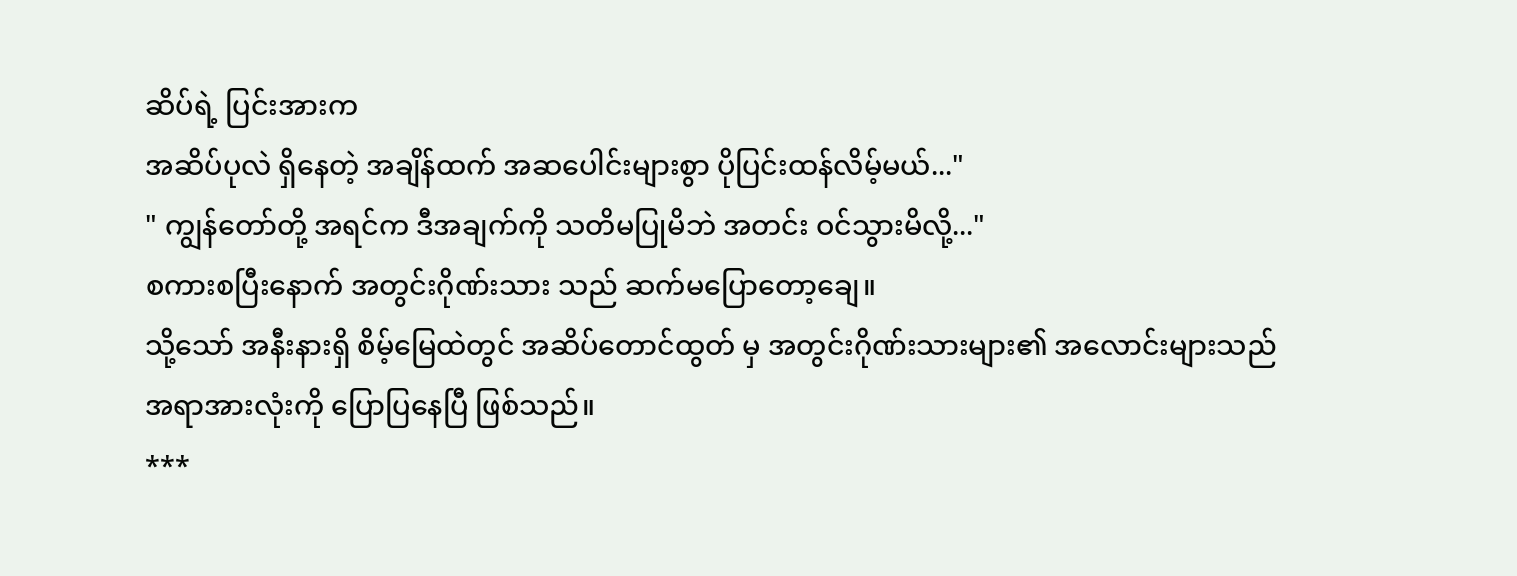ဆိပ်ရဲ့ ပြင်းအားက
အဆိပ်ပုလဲ ရှိနေတဲ့ အချိန်ထက် အဆပေါင်းများစွာ ပိုပြင်းထန်လိမ့်မယ်..."
" ကျွန်တော်တို့ အရင်က ဒီအချက်ကို သတိမပြုမိဘဲ အတင်း ဝင်သွားမိလို့..."
စကားစပြီးနောက် အတွင်းဂိုဏ်းသား သည် ဆက်မပြောတော့ချေ။
သို့သော် အနီးနားရှိ စိမ့်မြေထဲတွင် အဆိပ်တောင်ထွတ် မှ အတွင်းဂိုဏ်းသားများ၏ အလောင်းများသည်
အရာအားလုံးကို ပြောပြနေပြီ ဖြစ်သည်။
***